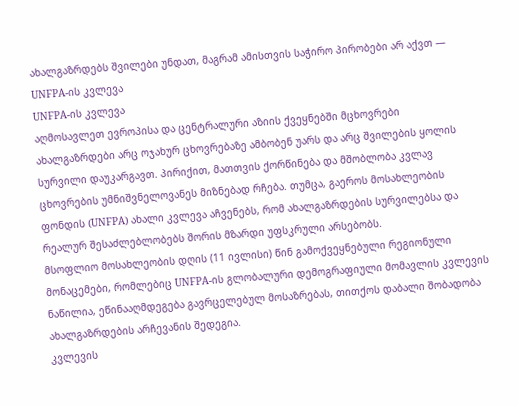ახალგაზრდებს შვილები უნდათ, მაგრამ ამისთვის საჭირო პირობები არ აქვთ — UNFPA-ის კვლევა
UNFPA-ის კვლევა
აღმოსავლეთ ევროპისა და ცენტრალური აზიის ქვეყნებში მცხოვრები ახალგაზრდები არც ოჯახურ ცხოვრებაზე ამბობენ უარს და არც შვილების ყოლის სურვილი დაუკარგავთ. პირიქით, მათთვის ქორწინება და მშობლობა კვლავ ცხოვრების უმნიშვნელოვანეს მიზნებად რჩება. თუმცა, გაეროს მოსახლეობის ფონდის (UNFPA) ახალი კვლევა აჩვენებს, რომ ახალგაზრდების სურვილებსა და რეალურ შესაძლებლობებს შორის მზარდი უფსკრული არსებობს.
მსოფლიო მოსახლეობის დღის (11 ივლისი) წინ გამოქვეყნებული რეგიონული მონაცემები, რომლებიც UNFPA-ის გლობალური დემოგრაფიული მომავლის კვლევის ნაწილია, ეწინააღმდეგება გავრცელებულ მოსაზრებას, თითქოს დაბალი შობადობა ახალგაზრდების არჩევანის შედეგია.
კვლევის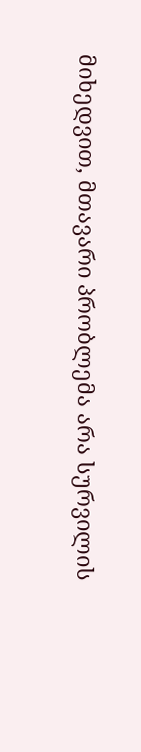მიხედვით, მთავარი პრობლემა არა სურვილის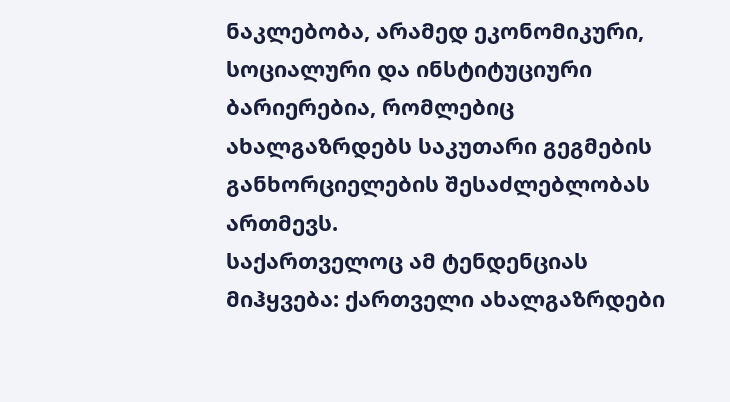ნაკლებობა, არამედ ეკონომიკური, სოციალური და ინსტიტუციური ბარიერებია, რომლებიც ახალგაზრდებს საკუთარი გეგმების განხორციელების შესაძლებლობას ართმევს.
საქართველოც ამ ტენდენციას მიჰყვება: ქართველი ახალგაზრდები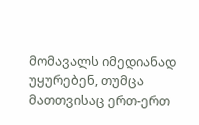მომავალს იმედიანად უყურებენ, თუმცა მათთვისაც ერთ-ერთ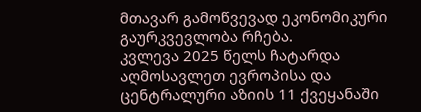მთავარ გამოწვევად ეკონომიკური გაურკვევლობა რჩება.
კვლევა 2025 წელს ჩატარდა აღმოსავლეთ ევროპისა და ცენტრალური აზიის 11 ქვეყანაში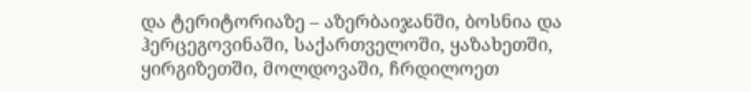და ტერიტორიაზე – აზერბაიჯანში, ბოსნია და ჰერცეგოვინაში, საქართველოში, ყაზახეთში, ყირგიზეთში, მოლდოვაში, ჩრდილოეთ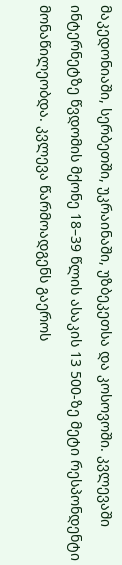მაკედონიაში, სერბეთში, უკრაინაში, უზბეკეთსა და კოსოვოში. კვლევაში ინტერნეტზე წვდომის მქონე 18–39 წლის ასაკის 13 500-ზე მეტი რესპონდენტი მონაწილეობდა. კვლევა წარმოადგენს გაეროს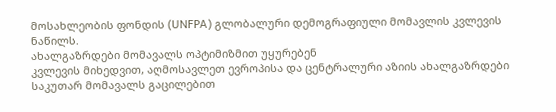მოსახლეობის ფონდის (UNFPA) გლობალური დემოგრაფიული მომავლის კვლევის ნაწილს.
ახალგაზრდები მომავალს ოპტიმიზმით უყურებენ
კვლევის მიხედვით, აღმოსავლეთ ევროპისა და ცენტრალური აზიის ახალგაზრდები საკუთარ მომავალს გაცილებით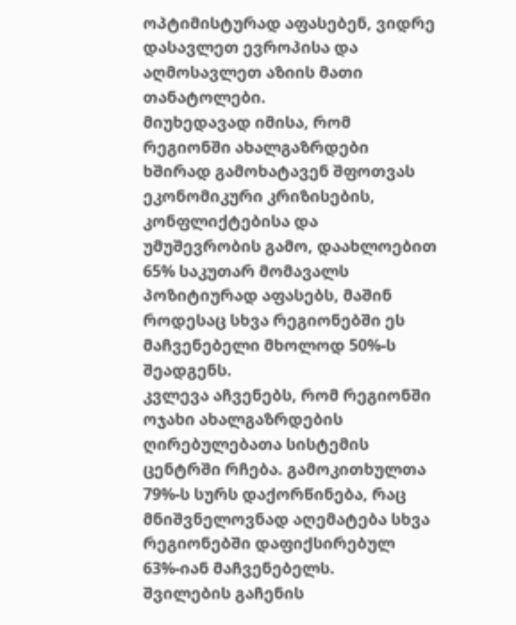ოპტიმისტურად აფასებენ, ვიდრე დასავლეთ ევროპისა და აღმოსავლეთ აზიის მათი თანატოლები.
მიუხედავად იმისა, რომ რეგიონში ახალგაზრდები ხშირად გამოხატავენ შფოთვას ეკონომიკური კრიზისების, კონფლიქტებისა და უმუშევრობის გამო, დაახლოებით 65% საკუთარ მომავალს პოზიტიურად აფასებს, მაშინ როდესაც სხვა რეგიონებში ეს მაჩვენებელი მხოლოდ 50%-ს შეადგენს.
კვლევა აჩვენებს, რომ რეგიონში ოჯახი ახალგაზრდების ღირებულებათა სისტემის ცენტრში რჩება. გამოკითხულთა 79%-ს სურს დაქორწინება, რაც მნიშვნელოვნად აღემატება სხვა რეგიონებში დაფიქსირებულ 63%-იან მაჩვენებელს.
შვილების გაჩენის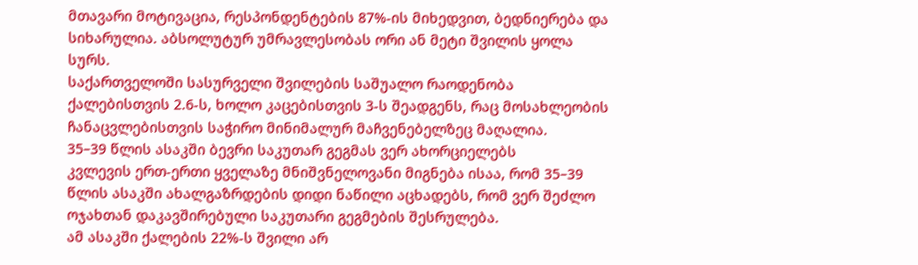მთავარი მოტივაცია, რესპონდენტების 87%-ის მიხედვით, ბედნიერება და სიხარულია. აბსოლუტურ უმრავლესობას ორი ან მეტი შვილის ყოლა სურს.
საქართველოში სასურველი შვილების საშუალო რაოდენობა ქალებისთვის 2.6-ს, ხოლო კაცებისთვის 3-ს შეადგენს, რაც მოსახლეობის ჩანაცვლებისთვის საჭირო მინიმალურ მაჩვენებელზეც მაღალია.
35–39 წლის ასაკში ბევრი საკუთარ გეგმას ვერ ახორციელებს
კვლევის ერთ-ერთი ყველაზე მნიშვნელოვანი მიგნება ისაა, რომ 35–39 წლის ასაკში ახალგაზრდების დიდი ნაწილი აცხადებს, რომ ვერ შეძლო ოჯახთან დაკავშირებული საკუთარი გეგმების შესრულება.
ამ ასაკში ქალების 22%-ს შვილი არ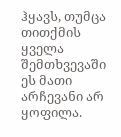ჰყავს, თუმცა თითქმის ყველა შემთხვევაში ეს მათი არჩევანი არ ყოფილა.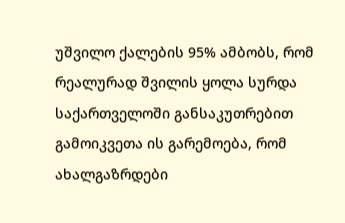უშვილო ქალების 95% ამბობს, რომ რეალურად შვილის ყოლა სურდა
საქართველოში განსაკუთრებით გამოიკვეთა ის გარემოება, რომ ახალგაზრდები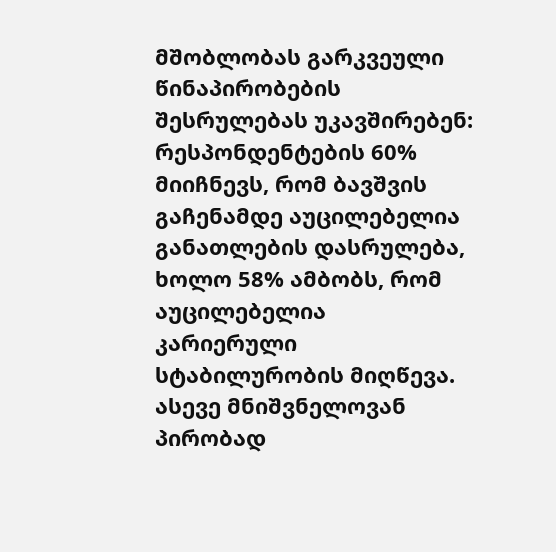მშობლობას გარკვეული წინაპირობების შესრულებას უკავშირებენ: რესპონდენტების 60% მიიჩნევს, რომ ბავშვის გაჩენამდე აუცილებელია განათლების დასრულება, ხოლო 58% ამბობს, რომ აუცილებელია კარიერული სტაბილურობის მიღწევა. ასევე მნიშვნელოვან პირობად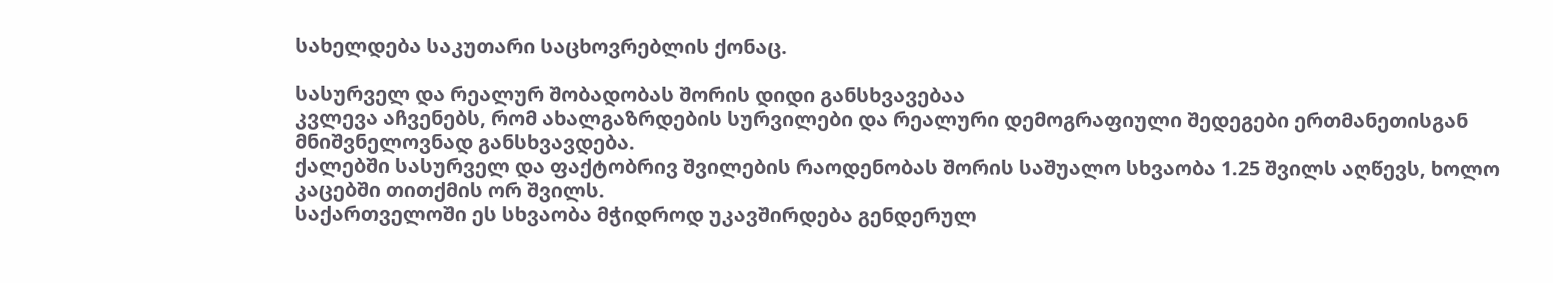სახელდება საკუთარი საცხოვრებლის ქონაც.

სასურველ და რეალურ შობადობას შორის დიდი განსხვავებაა
კვლევა აჩვენებს, რომ ახალგაზრდების სურვილები და რეალური დემოგრაფიული შედეგები ერთმანეთისგან მნიშვნელოვნად განსხვავდება.
ქალებში სასურველ და ფაქტობრივ შვილების რაოდენობას შორის საშუალო სხვაობა 1.25 შვილს აღწევს, ხოლო კაცებში თითქმის ორ შვილს.
საქართველოში ეს სხვაობა მჭიდროდ უკავშირდება გენდერულ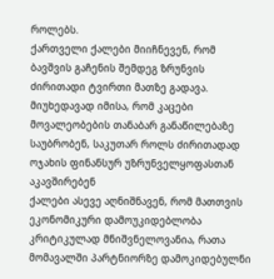როლებს.
ქართველი ქალები მიიჩნევენ, რომ ბავშვის გაჩენის შემდეგ ზრუნვის ძირითადი ტვირთი მათზე გადავა. მიუხედავად იმისა, რომ კაცები მოვალეობების თანაბარ განაწილებაზე საუბრობენ, საკუთარ როლს ძირითადად ოჯახის ფინანსურ უზრუნველყოფასთან აკავშირებენ
ქალები ასევე აღნიშნავენ, რომ მათთვის ეკონომიკური დამოუკიდებლობა კრიტიკულად მნიშვნელოვანია, რათა მომავალში პარტნიორზე დამოკიდებულნი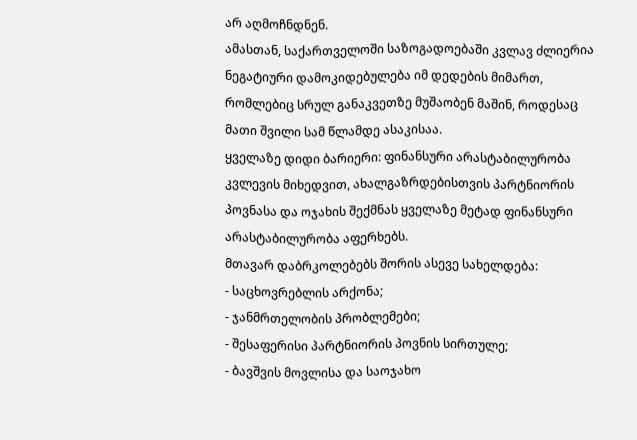არ აღმოჩნდნენ.
ამასთან, საქართველოში საზოგადოებაში კვლავ ძლიერია ნეგატიური დამოკიდებულება იმ დედების მიმართ, რომლებიც სრულ განაკვეთზე მუშაობენ მაშინ, როდესაც მათი შვილი სამ წლამდე ასაკისაა.
ყველაზე დიდი ბარიერი: ფინანსური არასტაბილურობა
კვლევის მიხედვით, ახალგაზრდებისთვის პარტნიორის პოვნასა და ოჯახის შექმნას ყველაზე მეტად ფინანსური არასტაბილურობა აფერხებს.
მთავარ დაბრკოლებებს შორის ასევე სახელდება:
- საცხოვრებლის არქონა;
- ჯანმრთელობის პრობლემები;
- შესაფერისი პარტნიორის პოვნის სირთულე;
- ბავშვის მოვლისა და საოჯახო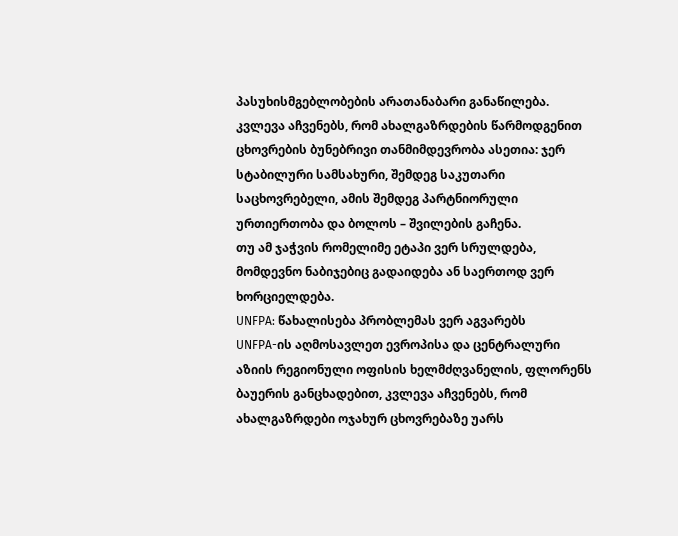პასუხისმგებლობების არათანაბარი განაწილება.
კვლევა აჩვენებს, რომ ახალგაზრდების წარმოდგენით ცხოვრების ბუნებრივი თანმიმდევრობა ასეთია: ჯერ სტაბილური სამსახური, შემდეგ საკუთარი საცხოვრებელი, ამის შემდეგ პარტნიორული ურთიერთობა და ბოლოს – შვილების გაჩენა.
თუ ამ ჯაჭვის რომელიმე ეტაპი ვერ სრულდება, მომდევნო ნაბიჯებიც გადაიდება ან საერთოდ ვერ ხორციელდება.
UNFPA: წახალისება პრობლემას ვერ აგვარებს
UNFPA-ის აღმოსავლეთ ევროპისა და ცენტრალური აზიის რეგიონული ოფისის ხელმძღვანელის, ფლორენს ბაუერის განცხადებით, კვლევა აჩვენებს, რომ ახალგაზრდები ოჯახურ ცხოვრებაზე უარს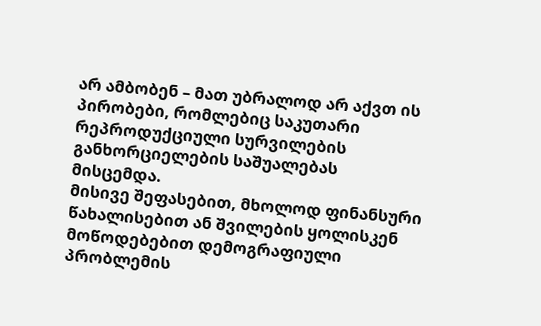არ ამბობენ – მათ უბრალოდ არ აქვთ ის პირობები, რომლებიც საკუთარი რეპროდუქციული სურვილების განხორციელების საშუალებას მისცემდა.
მისივე შეფასებით, მხოლოდ ფინანსური წახალისებით ან შვილების ყოლისკენ მოწოდებებით დემოგრაფიული პრობლემის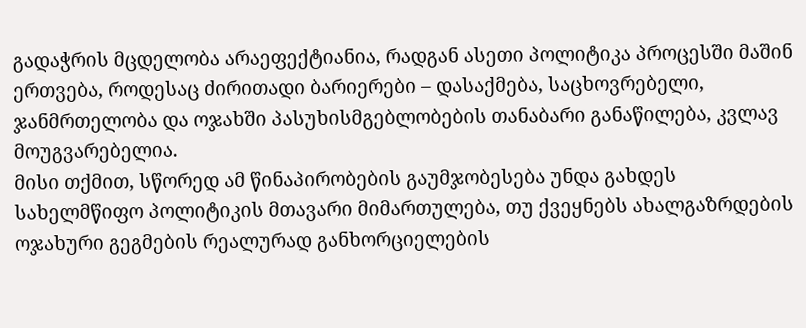გადაჭრის მცდელობა არაეფექტიანია, რადგან ასეთი პოლიტიკა პროცესში მაშინ ერთვება, როდესაც ძირითადი ბარიერები – დასაქმება, საცხოვრებელი, ჯანმრთელობა და ოჯახში პასუხისმგებლობების თანაბარი განაწილება, კვლავ მოუგვარებელია.
მისი თქმით, სწორედ ამ წინაპირობების გაუმჯობესება უნდა გახდეს სახელმწიფო პოლიტიკის მთავარი მიმართულება, თუ ქვეყნებს ახალგაზრდების ოჯახური გეგმების რეალურად განხორციელების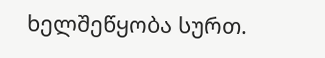ხელშეწყობა სურთ.